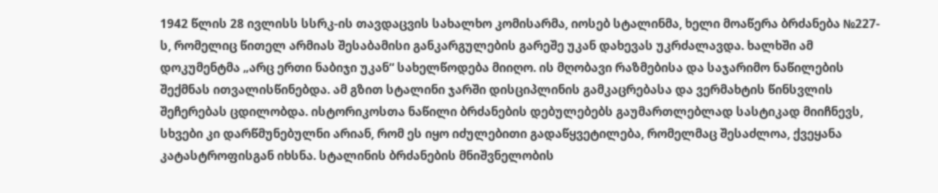1942 წლის 28 ივლისს სსრკ-ის თავდაცვის სახალხო კომისარმა, იოსებ სტალინმა, ხელი მოაწერა ბრძანება №227-ს, რომელიც წითელ არმიას შესაბამისი განკარგულების გარეშე უკან დახევას უკრძალავდა. ხალხში ამ დოკუმენტმა „არც ერთი ნაბიჯი უკან“ სახელწოდება მიიღო. ის მღობავი რაზმებისა და საჯარიმო ნაწილების შექმნას ითვალისწინებდა. ამ გზით სტალინი ჯარში დისციპლინის გამკაცრებასა და ვერმახტის წინსვლის შეჩერებას ცდილობდა. ისტორიკოსთა ნაწილი ბრძანების დებულებებს გაუმართლებლად სასტიკად მიიჩნევს, სხვები კი დარწმუნებულნი არიან, რომ ეს იყო იძულებითი გადაწყვეტილება, რომელმაც შესაძლოა, ქვეყანა კატასტროფისგან იხსნა. სტალინის ბრძანების მნიშვნელობის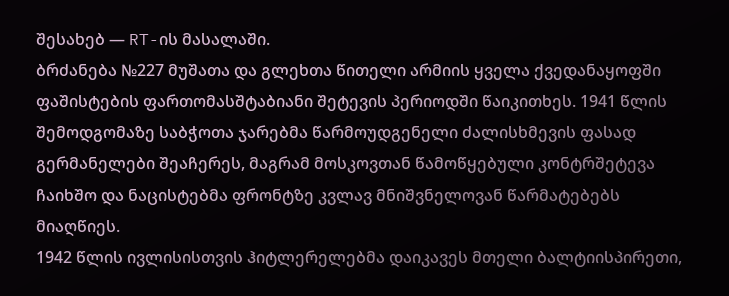შესახებ — RT-ის მასალაში.
ბრძანება №227 მუშათა და გლეხთა წითელი არმიის ყველა ქვედანაყოფში ფაშისტების ფართომასშტაბიანი შეტევის პერიოდში წაიკითხეს. 1941 წლის შემოდგომაზე საბჭოთა ჯარებმა წარმოუდგენელი ძალისხმევის ფასად გერმანელები შეაჩერეს, მაგრამ მოსკოვთან წამოწყებული კონტრშეტევა ჩაიხშო და ნაცისტებმა ფრონტზე კვლავ მნიშვნელოვან წარმატებებს მიაღწიეს.
1942 წლის ივლისისთვის ჰიტლერელებმა დაიკავეს მთელი ბალტიისპირეთი,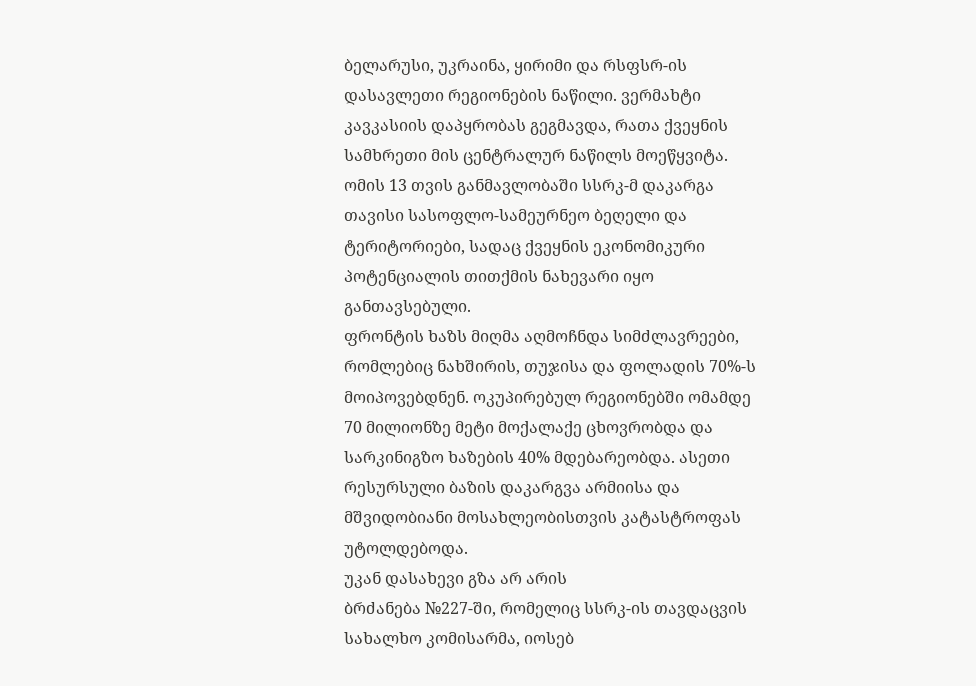ბელარუსი, უკრაინა, ყირიმი და რსფსრ-ის დასავლეთი რეგიონების ნაწილი. ვერმახტი კავკასიის დაპყრობას გეგმავდა, რათა ქვეყნის სამხრეთი მის ცენტრალურ ნაწილს მოეწყვიტა. ომის 13 თვის განმავლობაში სსრკ-მ დაკარგა თავისი სასოფლო-სამეურნეო ბეღელი და ტერიტორიები, სადაც ქვეყნის ეკონომიკური პოტენციალის თითქმის ნახევარი იყო განთავსებული.
ფრონტის ხაზს მიღმა აღმოჩნდა სიმძლავრეები, რომლებიც ნახშირის, თუჯისა და ფოლადის 70%-ს მოიპოვებდნენ. ოკუპირებულ რეგიონებში ომამდე 70 მილიონზე მეტი მოქალაქე ცხოვრობდა და სარკინიგზო ხაზების 40% მდებარეობდა. ასეთი რესურსული ბაზის დაკარგვა არმიისა და მშვიდობიანი მოსახლეობისთვის კატასტროფას უტოლდებოდა.
უკან დასახევი გზა არ არის
ბრძანება №227-ში, რომელიც სსრკ-ის თავდაცვის სახალხო კომისარმა, იოსებ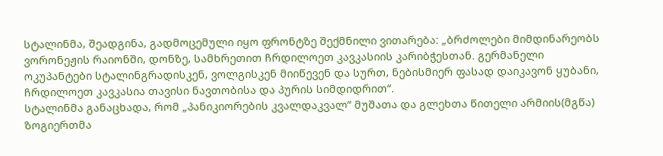სტალინმა, შეადგინა, გადმოცემული იყო ფრონტზე შექმნილი ვითარება: „ბრძოლები მიმდინარეობს ვორონეჟის რაიონში, დონზე, სამხრეთით ჩრდილოეთ კავკასიის კარიბჭესთან. გერმანელი ოკუპანტები სტალინგრადისკენ, ვოლგისკენ მიიწევენ და სურთ, ნებისმიერ ფასად დაიკავონ ყუბანი, ჩრდილოეთ კავკასია თავისი ნავთობისა და პურის სიმდიდრით“.
სტალინმა განაცხადა, რომ „პანიკიორების კვალდაკვალ“ მუშათა და გლეხთა წითელი არმიის(მგწა) ზოგიერთმა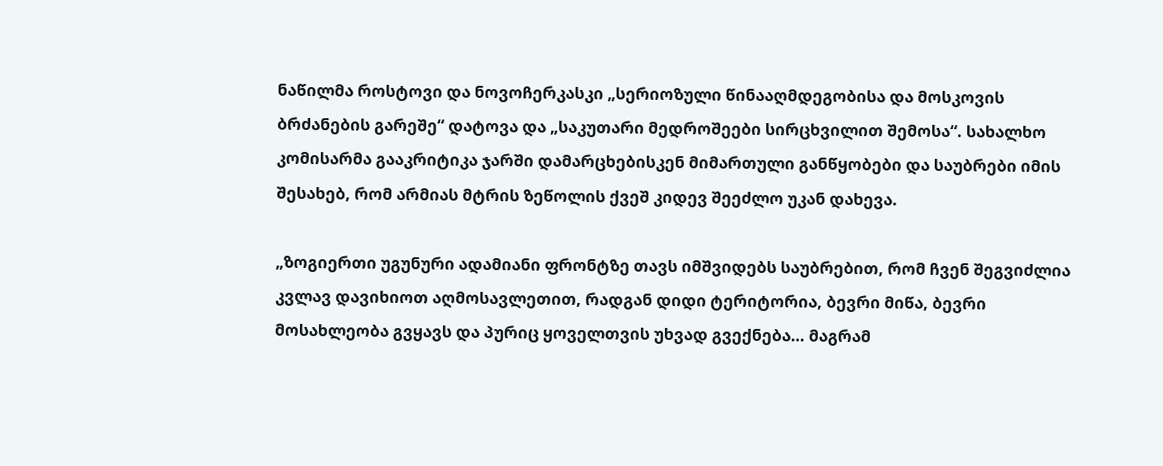ნაწილმა როსტოვი და ნოვოჩერკასკი „სერიოზული წინააღმდეგობისა და მოსკოვის ბრძანების გარეშე“ დატოვა და „საკუთარი მედროშეები სირცხვილით შემოსა“. სახალხო კომისარმა გააკრიტიკა ჯარში დამარცხებისკენ მიმართული განწყობები და საუბრები იმის შესახებ, რომ არმიას მტრის ზეწოლის ქვეშ კიდევ შეეძლო უკან დახევა.

„ზოგიერთი უგუნური ადამიანი ფრონტზე თავს იმშვიდებს საუბრებით, რომ ჩვენ შეგვიძლია კვლავ დავიხიოთ აღმოსავლეთით, რადგან დიდი ტერიტორია, ბევრი მიწა, ბევრი მოსახლეობა გვყავს და პურიც ყოველთვის უხვად გვექნება… მაგრამ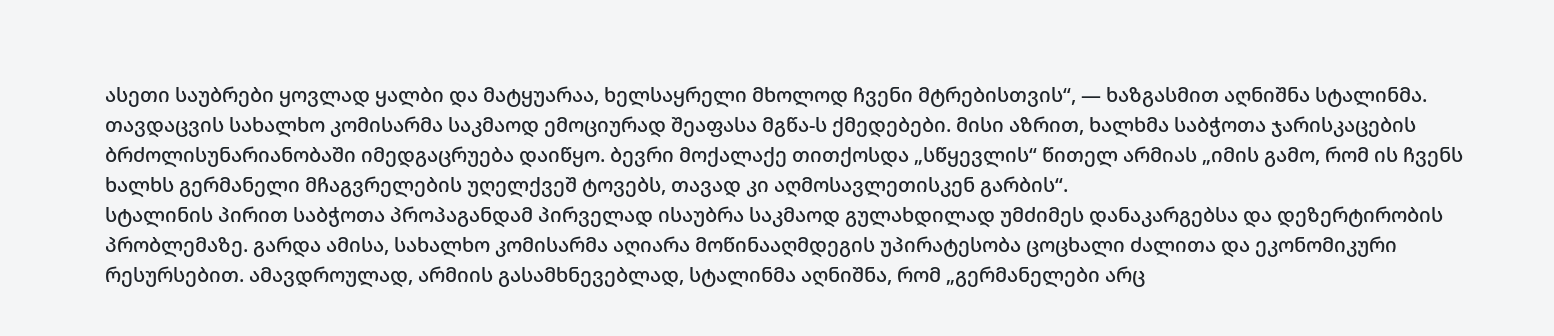ასეთი საუბრები ყოვლად ყალბი და მატყუარაა, ხელსაყრელი მხოლოდ ჩვენი მტრებისთვის“, — ხაზგასმით აღნიშნა სტალინმა.
თავდაცვის სახალხო კომისარმა საკმაოდ ემოციურად შეაფასა მგწა-ს ქმედებები. მისი აზრით, ხალხმა საბჭოთა ჯარისკაცების ბრძოლისუნარიანობაში იმედგაცრუება დაიწყო. ბევრი მოქალაქე თითქოსდა „სწყევლის“ წითელ არმიას „იმის გამო, რომ ის ჩვენს ხალხს გერმანელი მჩაგვრელების უღელქვეშ ტოვებს, თავად კი აღმოსავლეთისკენ გარბის“.
სტალინის პირით საბჭოთა პროპაგანდამ პირველად ისაუბრა საკმაოდ გულახდილად უმძიმეს დანაკარგებსა და დეზერტირობის პრობლემაზე. გარდა ამისა, სახალხო კომისარმა აღიარა მოწინააღმდეგის უპირატესობა ცოცხალი ძალითა და ეკონომიკური რესურსებით. ამავდროულად, არმიის გასამხნევებლად, სტალინმა აღნიშნა, რომ „გერმანელები არც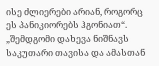ისე ძლიერები არიან, როგორც ეს პანიკიორებს ჰგონიათ“.
„შემდგომი დახევა ნიშნავს საკუთარი თავისა და ამასთან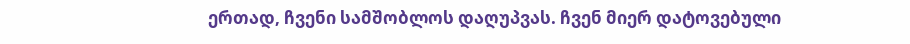ერთად, ჩვენი სამშობლოს დაღუპვას. ჩვენ მიერ დატოვებული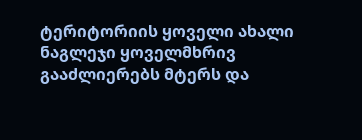ტერიტორიის ყოველი ახალი ნაგლეჯი ყოველმხრივ გააძლიერებს მტერს და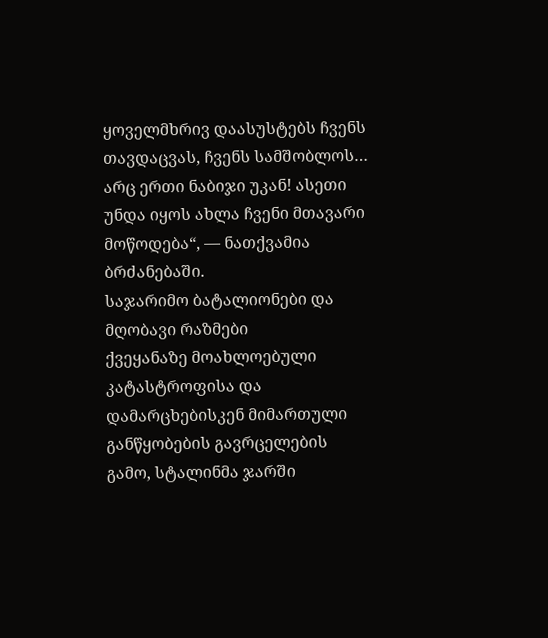ყოველმხრივ დაასუსტებს ჩვენს თავდაცვას, ჩვენს სამშობლოს… არც ერთი ნაბიჯი უკან! ასეთი უნდა იყოს ახლა ჩვენი მთავარი მოწოდება“, — ნათქვამია ბრძანებაში.
საჯარიმო ბატალიონები და მღობავი რაზმები
ქვეყანაზე მოახლოებული კატასტროფისა და დამარცხებისკენ მიმართული განწყობების გავრცელების გამო, სტალინმა ჯარში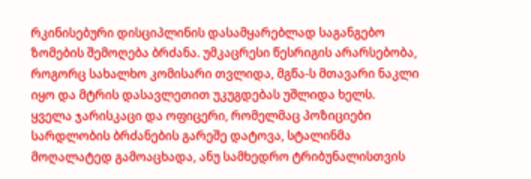რკინისებური დისციპლინის დასამყარებლად საგანგებო ზომების შემოღება ბრძანა. უმკაცრესი წესრიგის არარსებობა, როგორც სახალხო კომისარი თვლიდა, მგწა-ს მთავარი ნაკლი იყო და მტრის დასავლეთით უკუგდებას უშლიდა ხელს.
ყველა ჯარისკაცი და ოფიცერი, რომელმაც პოზიციები სარდლობის ბრძანების გარეშე დატოვა, სტალინმა მოღალატედ გამოაცხადა, ანუ სამხედრო ტრიბუნალისთვის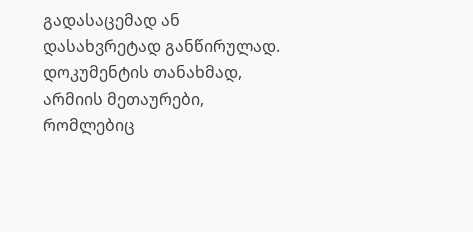გადასაცემად ან დასახვრეტად განწირულად. დოკუმენტის თანახმად, არმიის მეთაურები, რომლებიც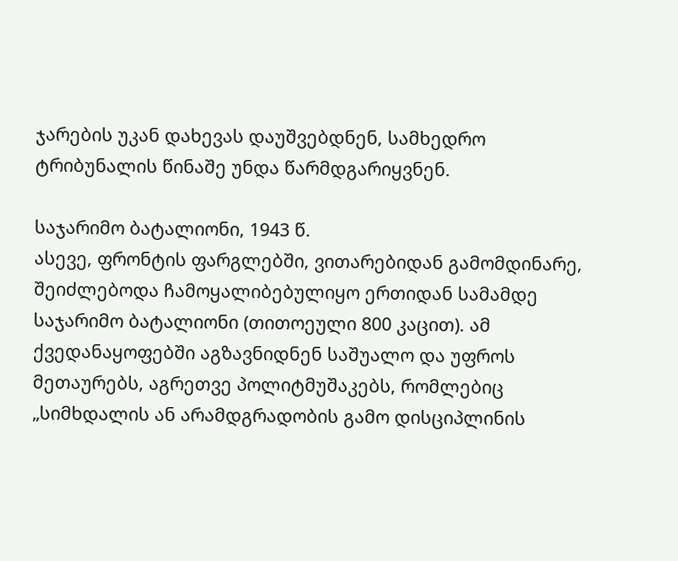ჯარების უკან დახევას დაუშვებდნენ, სამხედრო ტრიბუნალის წინაშე უნდა წარმდგარიყვნენ.

საჯარიმო ბატალიონი, 1943 წ.
ასევე, ფრონტის ფარგლებში, ვითარებიდან გამომდინარე, შეიძლებოდა ჩამოყალიბებულიყო ერთიდან სამამდე საჯარიმო ბატალიონი (თითოეული 800 კაცით). ამ ქვედანაყოფებში აგზავნიდნენ საშუალო და უფროს მეთაურებს, აგრეთვე პოლიტმუშაკებს, რომლებიც „სიმხდალის ან არამდგრადობის გამო დისციპლინის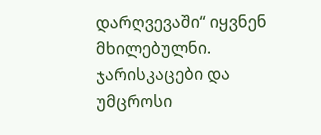დარღვევაში“ იყვნენ მხილებულნი.
ჯარისკაცები და უმცროსი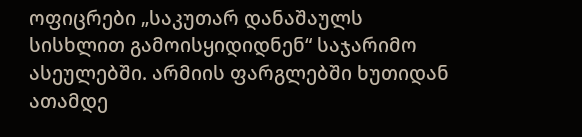ოფიცრები „საკუთარ დანაშაულს სისხლით გამოისყიდიდნენ“ საჯარიმო ასეულებში. არმიის ფარგლებში ხუთიდან ათამდე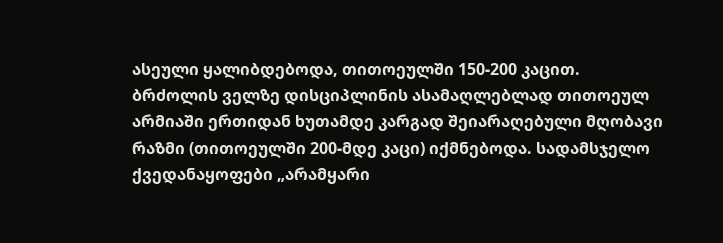ასეული ყალიბდებოდა, თითოეულში 150-200 კაცით.
ბრძოლის ველზე დისციპლინის ასამაღლებლად თითოეულ არმიაში ერთიდან ხუთამდე კარგად შეიარაღებული მღობავი რაზმი (თითოეულში 200-მდე კაცი) იქმნებოდა. სადამსჯელო ქვედანაყოფები „არამყარი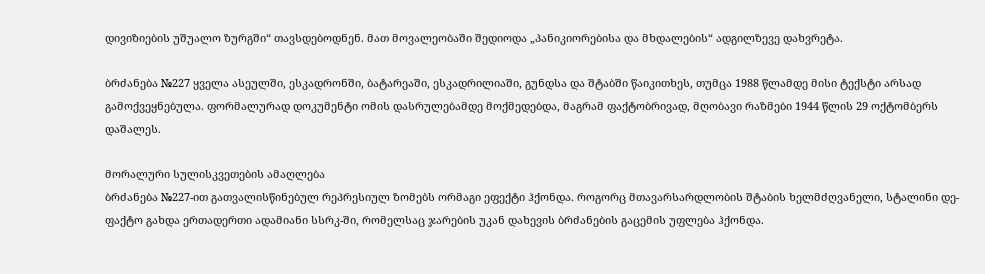დივიზიების უშუალო ზურგში“ თავსდებოდნენ. მათ მოვალეობაში შედიოდა „პანიკიორებისა და მხდალების“ ადგილზევე დახვრეტა.

ბრძანება №227 ყველა ასეულში, ესკადრონში, ბატარეაში, ესკადრილიაში, გუნდსა და შტაბში წაიკითხეს, თუმცა 1988 წლამდე მისი ტექსტი არსად გამოქვეყნებულა. ფორმალურად დოკუმენტი ომის დასრულებამდე მოქმედებდა, მაგრამ ფაქტობრივად, მღობავი რაზმები 1944 წლის 29 ოქტომბერს დაშალეს.

მორალური სულისკვეთების ამაღლება
ბრძანება №227-ით გათვალისწინებულ რეპრესიულ ზომებს ორმაგი ეფექტი ჰქონდა. როგორც მთავარსარდლობის შტაბის ხელმძღვანელი, სტალინი დე-ფაქტო გახდა ერთადერთი ადამიანი სსრკ-ში, რომელსაც ჯარების უკან დახევის ბრძანების გაცემის უფლება ჰქონდა.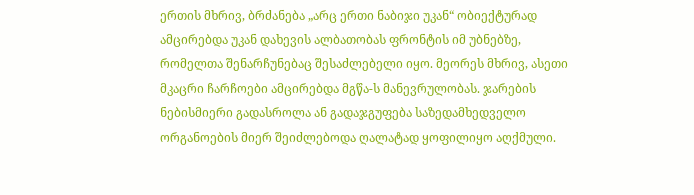ერთის მხრივ, ბრძანება „არც ერთი ნაბიჯი უკან“ ობიექტურად ამცირებდა უკან დახევის ალბათობას ფრონტის იმ უბნებზე, რომელთა შენარჩუნებაც შესაძლებელი იყო. მეორეს მხრივ, ასეთი მკაცრი ჩარჩოები ამცირებდა მგწა-ს მანევრულობას. ჯარების ნებისმიერი გადასროლა ან გადაჯგუფება საზედამხედველო ორგანოების მიერ შეიძლებოდა ღალატად ყოფილიყო აღქმული.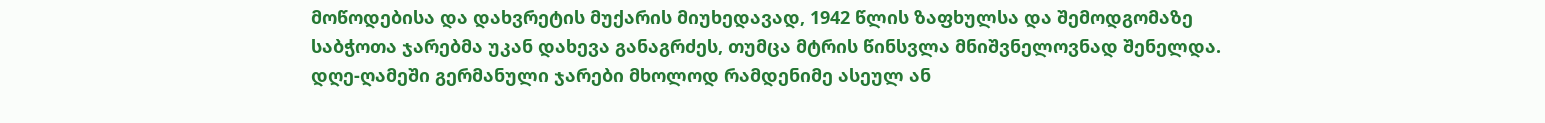მოწოდებისა და დახვრეტის მუქარის მიუხედავად, 1942 წლის ზაფხულსა და შემოდგომაზე საბჭოთა ჯარებმა უკან დახევა განაგრძეს, თუმცა მტრის წინსვლა მნიშვნელოვნად შენელდა. დღე-ღამეში გერმანული ჯარები მხოლოდ რამდენიმე ასეულ ან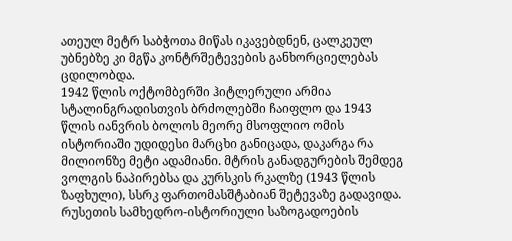ათეულ მეტრ საბჭოთა მიწას იკავებდნენ, ცალკეულ უბნებზე კი მგწა კონტრშეტევების განხორციელებას ცდილობდა.
1942 წლის ოქტომბერში ჰიტლერული არმია სტალინგრადისთვის ბრძოლებში ჩაიფლო და 1943 წლის იანვრის ბოლოს მეორე მსოფლიო ომის ისტორიაში უდიდესი მარცხი განიცადა, დაკარგა რა მილიონზე მეტი ადამიანი. მტრის განადგურების შემდეგ ვოლგის ნაპირებსა და კურსკის რკალზე (1943 წლის ზაფხული), სსრკ ფართომასშტაბიან შეტევაზე გადავიდა.
რუსეთის სამხედრო-ისტორიული საზოგადოების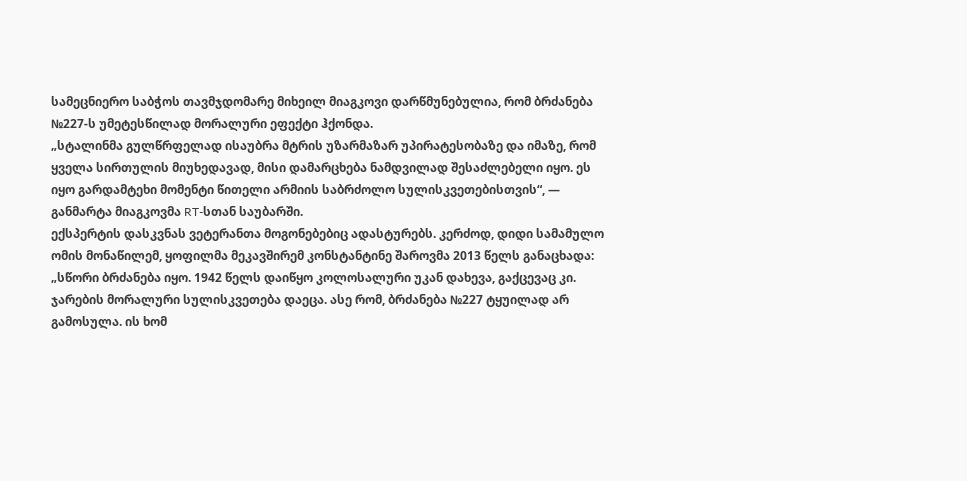სამეცნიერო საბჭოს თავმჯდომარე მიხეილ მიაგკოვი დარწმუნებულია, რომ ბრძანება №227-ს უმეტესწილად მორალური ეფექტი ჰქონდა.
„სტალინმა გულწრფელად ისაუბრა მტრის უზარმაზარ უპირატესობაზე და იმაზე, რომ ყველა სირთულის მიუხედავად, მისი დამარცხება ნამდვილად შესაძლებელი იყო. ეს იყო გარდამტეხი მომენტი წითელი არმიის საბრძოლო სულისკვეთებისთვის“, — განმარტა მიაგკოვმა RT-სთან საუბარში.
ექსპერტის დასკვნას ვეტერანთა მოგონებებიც ადასტურებს. კერძოდ, დიდი სამამულო ომის მონაწილემ, ყოფილმა მეკავშირემ კონსტანტინე შაროვმა 2013 წელს განაცხადა: „სწორი ბრძანება იყო. 1942 წელს დაიწყო კოლოსალური უკან დახევა, გაქცევაც კი. ჯარების მორალური სულისკვეთება დაეცა. ასე რომ, ბრძანება №227 ტყუილად არ გამოსულა. ის ხომ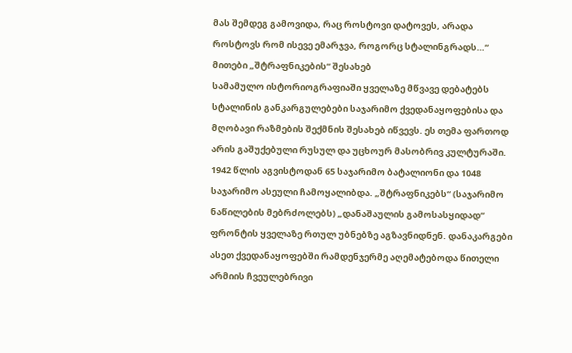მას შემდეგ გამოვიდა, რაც როსტოვი დატოვეს, არადა როსტოვს რომ ისევე ემარჯვა, როგორც სტალინგრადს…“
მითები „შტრაფნიკების“ შესახებ
სამამულო ისტორიოგრაფიაში ყველაზე მწვავე დებატებს სტალინის განკარგულებები საჯარიმო ქვედანაყოფებისა და მღობავი რაზმების შექმნის შესახებ იწვევს. ეს თემა ფართოდ არის გაშუქებული რუსულ და უცხოურ მასობრივ კულტურაში.
1942 წლის აგვისტოდან 65 საჯარიმო ბატალიონი და 1048 საჯარიმო ასეული ჩამოყალიბდა. „შტრაფნიკებს“ (საჯარიმო ნაწილების მებრძოლებს) „დანაშაულის გამოსასყიდად“ ფრონტის ყველაზე რთულ უბნებზე აგზავნიდნენ. დანაკარგები ასეთ ქვედანაყოფებში რამდენჯერმე აღემატებოდა წითელი არმიის ჩვეულებრივი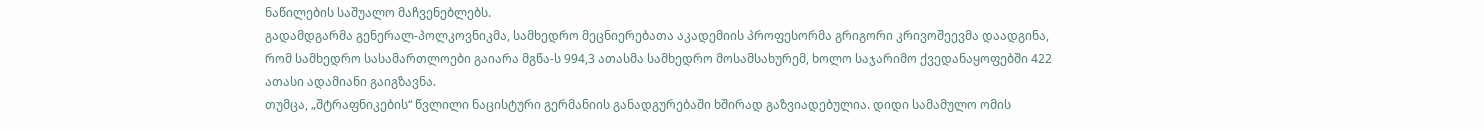ნაწილების საშუალო მაჩვენებლებს.
გადამდგარმა გენერალ-პოლკოვნიკმა, სამხედრო მეცნიერებათა აკადემიის პროფესორმა გრიგორი კრივოშეევმა დაადგინა, რომ სამხედრო სასამართლოები გაიარა მგწა-ს 994,3 ათასმა სამხედრო მოსამსახურემ, ხოლო საჯარიმო ქვედანაყოფებში 422 ათასი ადამიანი გაიგზავნა.
თუმცა, „შტრაფნიკების“ წვლილი ნაცისტური გერმანიის განადგურებაში ხშირად გაზვიადებულია. დიდი სამამულო ომის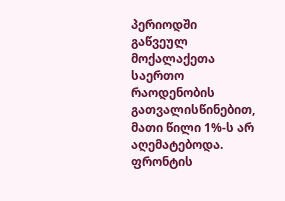პერიოდში გაწვეულ მოქალაქეთა საერთო რაოდენობის გათვალისწინებით, მათი წილი 1%-ს არ აღემატებოდა. ფრონტის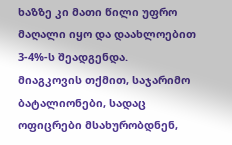ხაზზე კი მათი წილი უფრო მაღალი იყო და დაახლოებით 3-4%-ს შეადგენდა.
მიაგკოვის თქმით, საჯარიმო ბატალიონები, სადაც ოფიცრები მსახურობდნენ,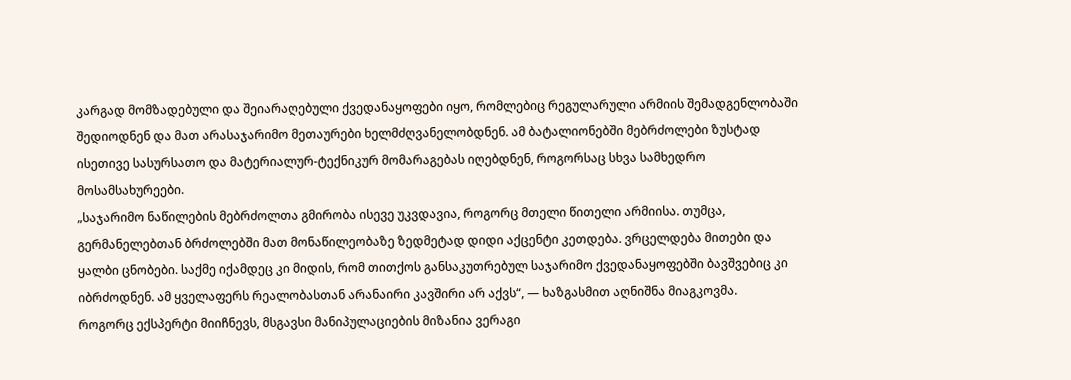კარგად მომზადებული და შეიარაღებული ქვედანაყოფები იყო, რომლებიც რეგულარული არმიის შემადგენლობაში შედიოდნენ და მათ არასაჯარიმო მეთაურები ხელმძღვანელობდნენ. ამ ბატალიონებში მებრძოლები ზუსტად ისეთივე სასურსათო და მატერიალურ-ტექნიკურ მომარაგებას იღებდნენ, როგორსაც სხვა სამხედრო მოსამსახურეები.
„საჯარიმო ნაწილების მებრძოლთა გმირობა ისევე უკვდავია, როგორც მთელი წითელი არმიისა. თუმცა, გერმანელებთან ბრძოლებში მათ მონაწილეობაზე ზედმეტად დიდი აქცენტი კეთდება. ვრცელდება მითები და ყალბი ცნობები. საქმე იქამდეც კი მიდის, რომ თითქოს განსაკუთრებულ საჯარიმო ქვედანაყოფებში ბავშვებიც კი იბრძოდნენ. ამ ყველაფერს რეალობასთან არანაირი კავშირი არ აქვს“, — ხაზგასმით აღნიშნა მიაგკოვმა.
როგორც ექსპერტი მიიჩნევს, მსგავსი მანიპულაციების მიზანია ვერაგი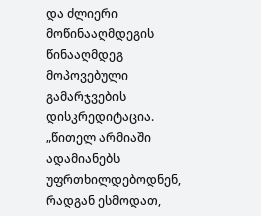და ძლიერი მოწინააღმდეგის წინააღმდეგ მოპოვებული გამარჯვების დისკრედიტაცია.
„წითელ არმიაში ადამიანებს უფრთხილდებოდნენ, რადგან ესმოდათ,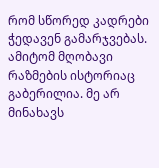რომ სწორედ კადრები ჭედავენ გამარჯვებას. ამიტომ მღობავი რაზმების ისტორიაც გაბერილია. მე არ მინახავს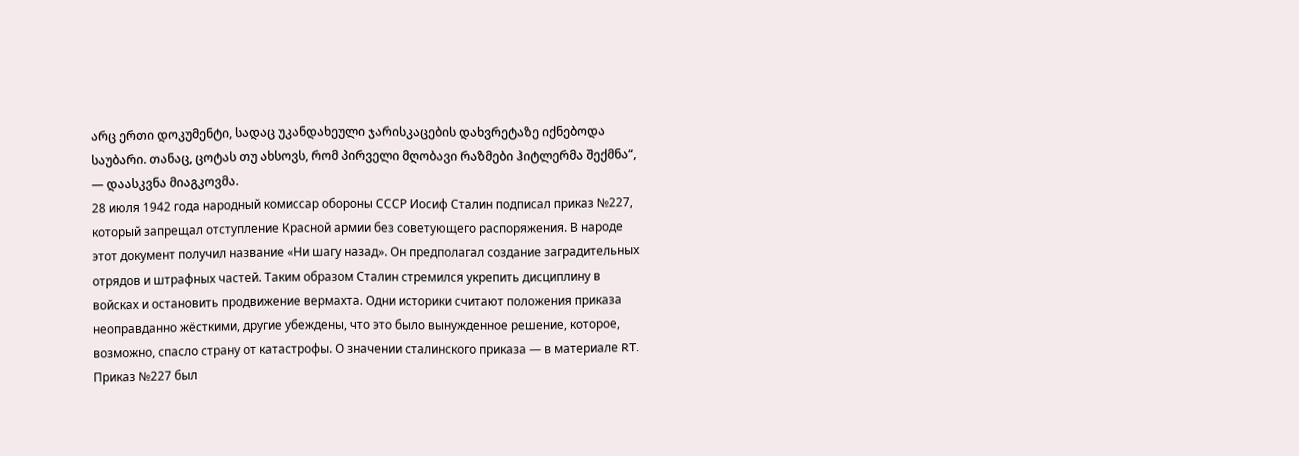არც ერთი დოკუმენტი, სადაც უკანდახეული ჯარისკაცების დახვრეტაზე იქნებოდა საუბარი. თანაც, ცოტას თუ ახსოვს, რომ პირველი მღობავი რაზმები ჰიტლერმა შექმნა“, — დაასკვნა მიაგკოვმა.
28 июля 1942 года народный комиссар обороны СССР Иосиф Сталин подписал приказ №227, который запрещал отступление Красной армии без советующего распоряжения. В народе этот документ получил название «Ни шагу назад». Он предполагал создание заградительных отрядов и штрафных частей. Таким образом Сталин стремился укрепить дисциплину в войсках и остановить продвижение вермахта. Одни историки считают положения приказа неоправданно жёсткими, другие убеждены, что это было вынужденное решение, которое, возможно, спасло страну от катастрофы. О значении сталинского приказа — в материале RT.
Приказ №227 был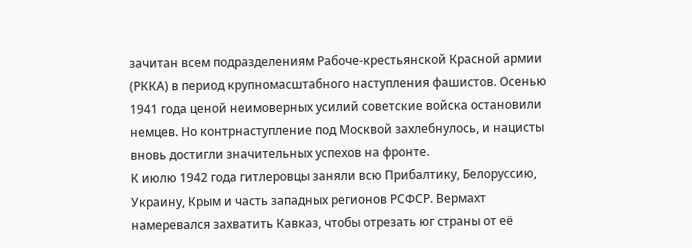зачитан всем подразделениям Рабоче-крестьянской Красной армии (РККА) в период крупномасштабного наступления фашистов. Осенью 1941 года ценой неимоверных усилий советские войска остановили немцев. Но контрнаступление под Москвой захлебнулось, и нацисты вновь достигли значительных успехов на фронте.
К июлю 1942 года гитлеровцы заняли всю Прибалтику, Белоруссию, Украину, Крым и часть западных регионов РСФСР. Вермахт намеревался захватить Кавказ, чтобы отрезать юг страны от её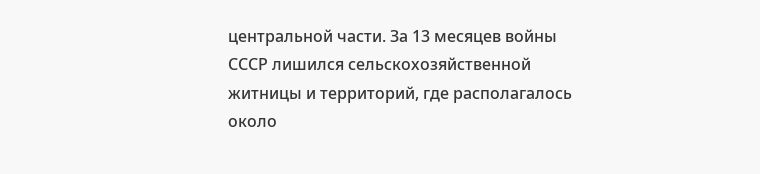центральной части. За 13 месяцев войны СССР лишился сельскохозяйственной житницы и территорий, где располагалось около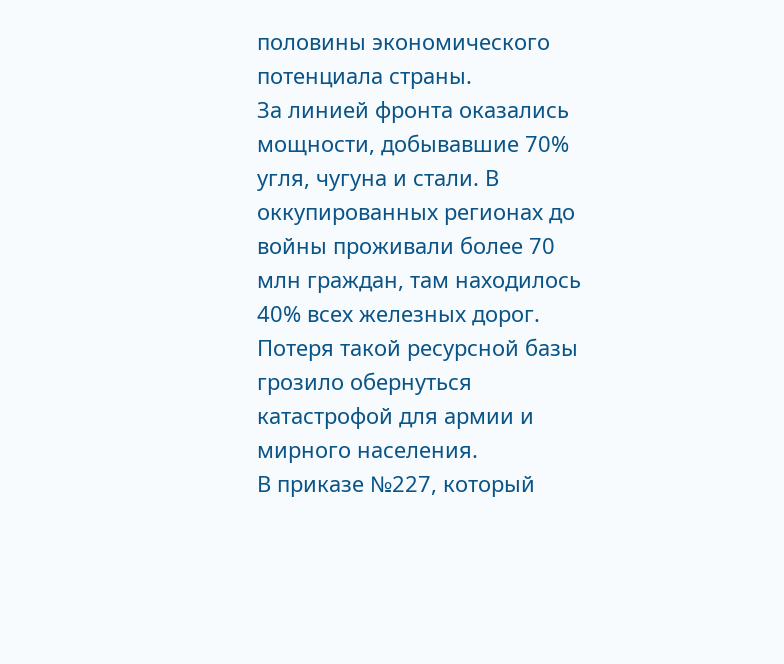половины экономического потенциала страны.
За линией фронта оказались мощности, добывавшие 70% угля, чугуна и стали. В оккупированных регионах до войны проживали более 70 млн граждан, там находилось 40% всех железных дорог. Потеря такой ресурсной базы грозило обернуться катастрофой для армии и мирного населения.
В приказе №227, который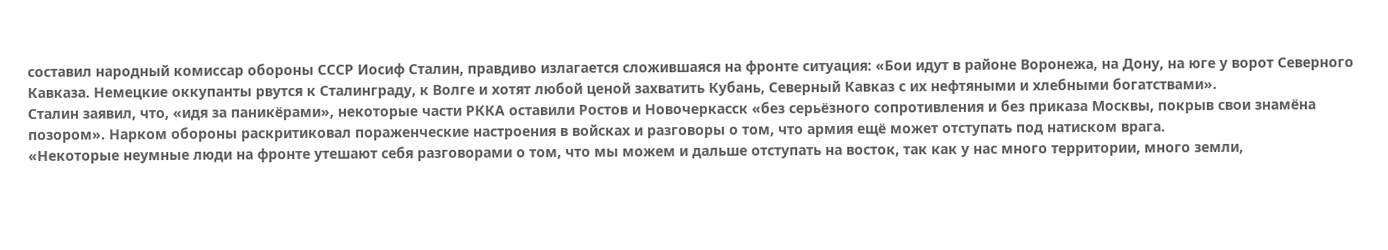составил народный комиссар обороны СССР Иосиф Сталин, правдиво излагается сложившаяся на фронте ситуация: «Бои идут в районе Воронежа, на Дону, на юге у ворот Северного Кавказа. Немецкие оккупанты рвутся к Сталинграду, к Волге и хотят любой ценой захватить Кубань, Северный Кавказ с их нефтяными и хлебными богатствами».
Сталин заявил, что, «идя за паникёрами», некоторые части РККА оставили Ростов и Новочеркасск «без серьёзного сопротивления и без приказа Москвы, покрыв свои знамёна позором». Нарком обороны раскритиковал пораженческие настроения в войсках и разговоры о том, что армия ещё может отступать под натиском врага.
«Некоторые неумные люди на фронте утешают себя разговорами о том, что мы можем и дальше отступать на восток, так как у нас много территории, много земли,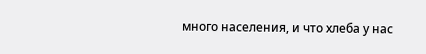много населения, и что хлеба у нас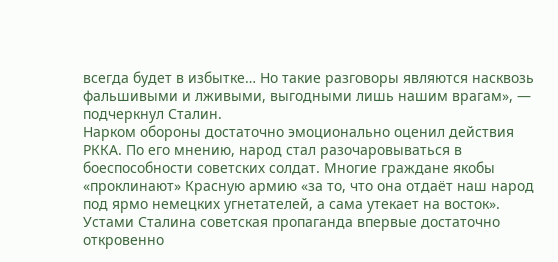всегда будет в избытке… Но такие разговоры являются насквозь фальшивыми и лживыми, выгодными лишь нашим врагам», — подчеркнул Сталин.
Нарком обороны достаточно эмоционально оценил действия РККА. По его мнению, народ стал разочаровываться в боеспособности советских солдат. Многие граждане якобы «проклинают» Красную армию «за то, что она отдаёт наш народ под ярмо немецких угнетателей, а сама утекает на восток».
Устами Сталина советская пропаганда впервые достаточно откровенно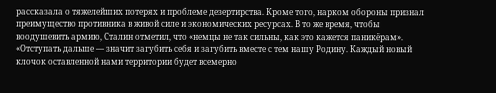рассказала о тяжелейших потерях и проблеме дезертирства. Кроме того, нарком обороны признал преимущество противника в живой силе и экономических ресурсах. В то же время, чтобы воодушевить армию, Сталин отметил, что «немцы не так сильны, как это кажется паникёрам».
«Отступать дальше — значит загубить себя и загубить вместе с тем нашу Родину. Каждый новый клочок оставленной нами территории будет всемерно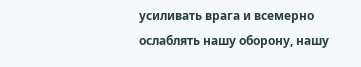усиливать врага и всемерно ослаблять нашу оборону, нашу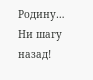Родину… Ни шагу назад!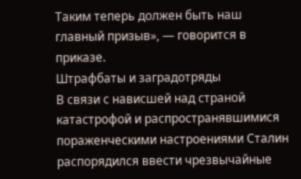Таким теперь должен быть наш главный призыв», — говорится в приказе.
Штрафбаты и заградотряды
В связи с нависшей над страной катастрофой и распространявшимися пораженческими настроениями Сталин распорядился ввести чрезвычайные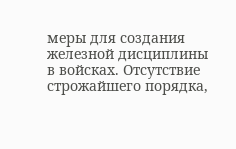меры для создания железной дисциплины в войсках. Отсутствие строжайшего порядка,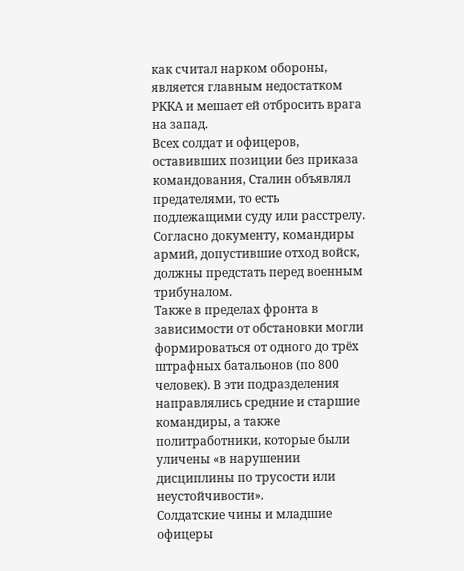как считал нарком обороны, является главным недостатком РККА и мешает ей отбросить врага на запад.
Всех солдат и офицеров, оставивших позиции без приказа командования, Сталин объявлял предателями, то есть подлежащими суду или расстрелу. Согласно документу, командиры армий, допустившие отход войск, должны предстать перед военным трибуналом.
Также в пределах фронта в зависимости от обстановки могли формироваться от одного до трёх штрафных батальонов (по 800 человек). В эти подразделения направлялись средние и старшие командиры, а также политработники, которые были уличены «в нарушении дисциплины по трусости или неустойчивости».
Солдатские чины и младшие офицеры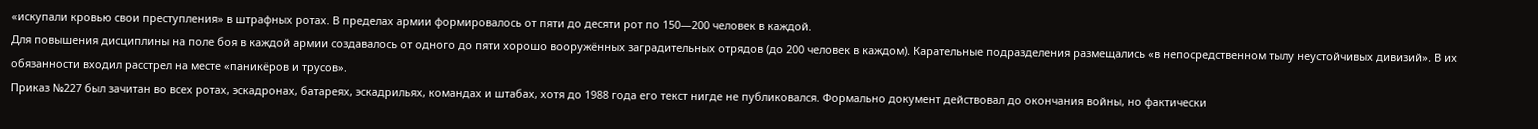«искупали кровью свои преступления» в штрафных ротах. В пределах армии формировалось от пяти до десяти рот по 150—200 человек в каждой.
Для повышения дисциплины на поле боя в каждой армии создавалось от одного до пяти хорошо вооружённых заградительных отрядов (до 200 человек в каждом). Карательные подразделения размещались «в непосредственном тылу неустойчивых дивизий». В их обязанности входил расстрел на месте «паникёров и трусов».
Приказ №227 был зачитан во всех ротах, эскадронах, батареях, эскадрильях, командах и штабах, хотя до 1988 года его текст нигде не публиковался. Формально документ действовал до окончания войны, но фактически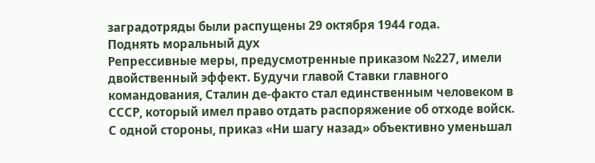заградотряды были распущены 29 октября 1944 года.
Поднять моральный дух
Репрессивные меры, предусмотренные приказом №227, имели двойственный эффект. Будучи главой Ставки главного командования, Сталин де-факто стал единственным человеком в СССР, который имел право отдать распоряжение об отходе войск.
С одной стороны, приказ «Ни шагу назад» объективно уменьшал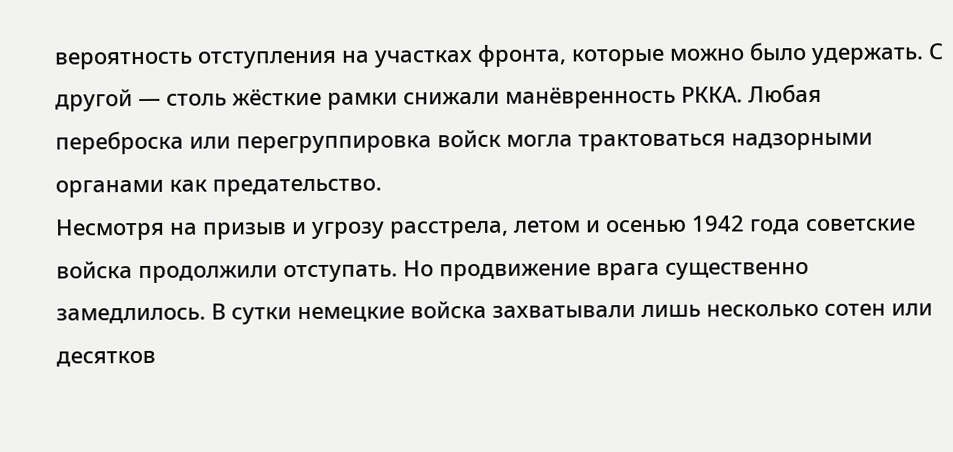вероятность отступления на участках фронта, которые можно было удержать. С другой — столь жёсткие рамки снижали манёвренность РККА. Любая переброска или перегруппировка войск могла трактоваться надзорными органами как предательство.
Несмотря на призыв и угрозу расстрела, летом и осенью 1942 года советские войска продолжили отступать. Но продвижение врага существенно замедлилось. В сутки немецкие войска захватывали лишь несколько сотен или десятков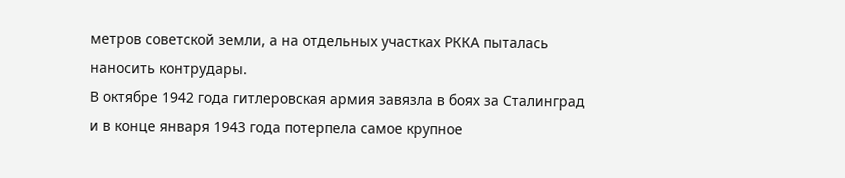метров советской земли, а на отдельных участках РККА пыталась наносить контрудары.
В октябре 1942 года гитлеровская армия завязла в боях за Сталинград и в конце января 1943 года потерпела самое крупное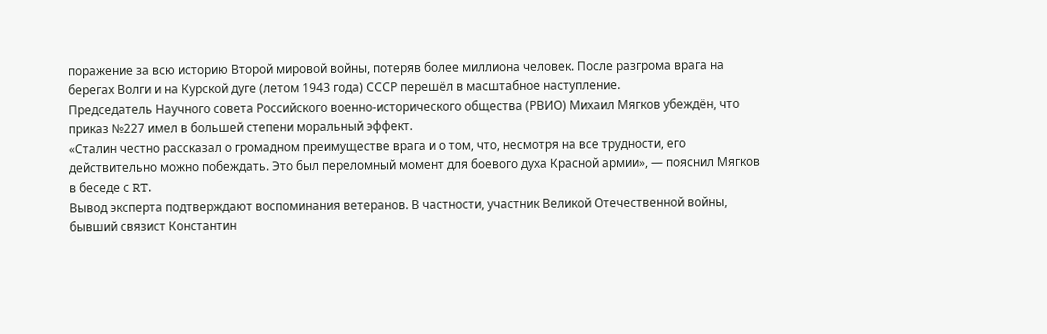поражение за всю историю Второй мировой войны, потеряв более миллиона человек. После разгрома врага на берегах Волги и на Курской дуге (летом 1943 года) СССР перешёл в масштабное наступление.
Председатель Научного совета Российского военно-исторического общества (РВИО) Михаил Мягков убеждён, что приказ №227 имел в большей степени моральный эффект.
«Сталин честно рассказал о громадном преимуществе врага и о том, что, несмотря на все трудности, его действительно можно побеждать. Это был переломный момент для боевого духа Красной армии», — пояснил Мягков в беседе с RT.
Вывод эксперта подтверждают воспоминания ветеранов. В частности, участник Великой Отечественной войны, бывший связист Константин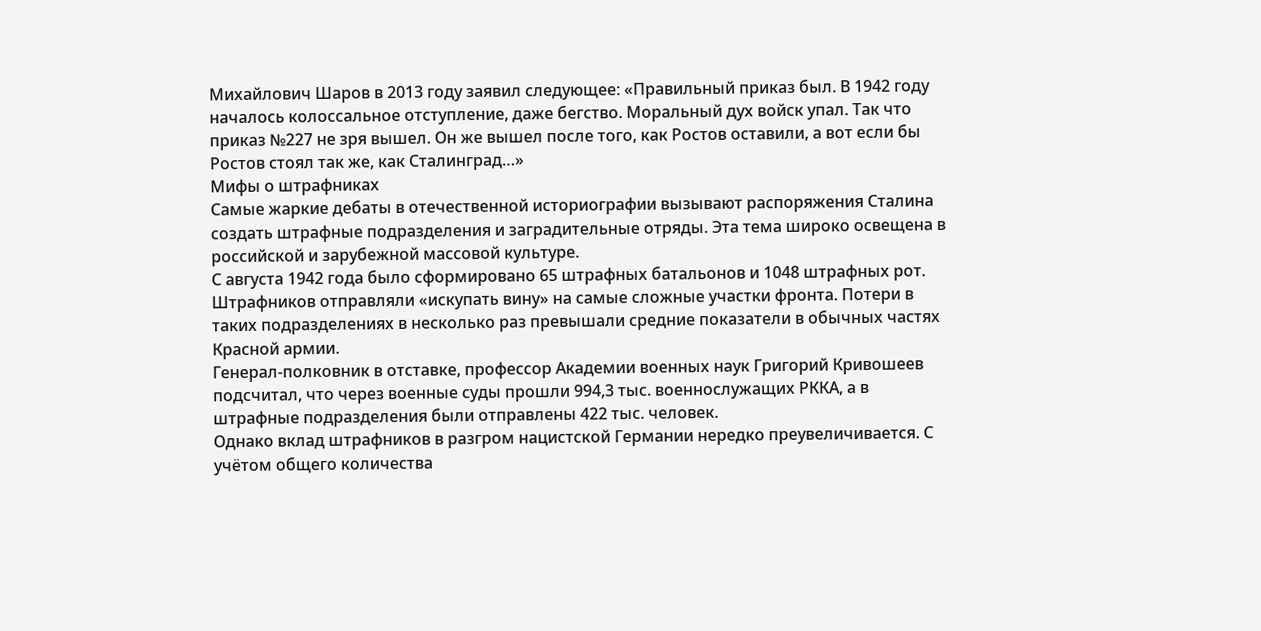Михайлович Шаров в 2013 году заявил следующее: «Правильный приказ был. В 1942 году началось колоссальное отступление, даже бегство. Моральный дух войск упал. Так что приказ №227 не зря вышел. Он же вышел после того, как Ростов оставили, а вот если бы Ростов стоял так же, как Сталинград…»
Мифы о штрафниках
Самые жаркие дебаты в отечественной историографии вызывают распоряжения Сталина создать штрафные подразделения и заградительные отряды. Эта тема широко освещена в российской и зарубежной массовой культуре.
С августа 1942 года было сформировано 65 штрафных батальонов и 1048 штрафных рот. Штрафников отправляли «искупать вину» на самые сложные участки фронта. Потери в таких подразделениях в несколько раз превышали средние показатели в обычных частях Красной армии.
Генерал-полковник в отставке, профессор Академии военных наук Григорий Кривошеев подсчитал, что через военные суды прошли 994,3 тыс. военнослужащих РККА, а в штрафные подразделения были отправлены 422 тыс. человек.
Однако вклад штрафников в разгром нацистской Германии нередко преувеличивается. С учётом общего количества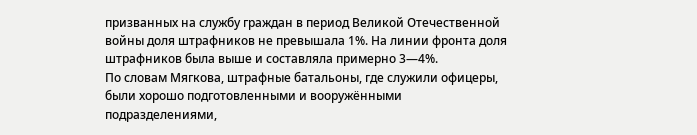призванных на службу граждан в период Великой Отечественной войны доля штрафников не превышала 1%. На линии фронта доля штрафников была выше и составляла примерно 3—4%.
По словам Мягкова, штрафные батальоны, где служили офицеры, были хорошо подготовленными и вооружёнными подразделениями,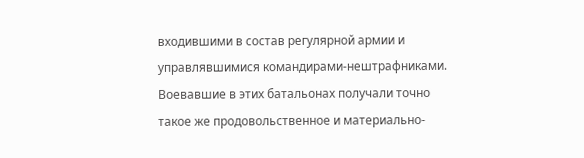входившими в состав регулярной армии и управлявшимися командирами-нештрафниками. Воевавшие в этих батальонах получали точно такое же продовольственное и материально-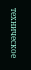техническое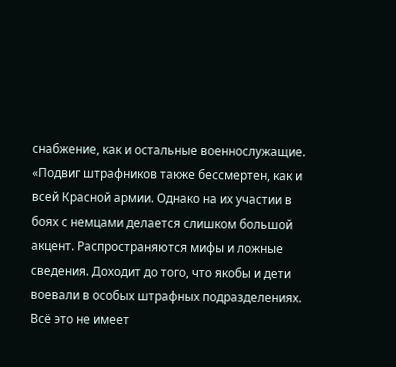снабжение, как и остальные военнослужащие.
«Подвиг штрафников также бессмертен, как и всей Красной армии. Однако на их участии в боях с немцами делается слишком большой акцент. Распространяются мифы и ложные сведения. Доходит до того, что якобы и дети воевали в особых штрафных подразделениях. Всё это не имеет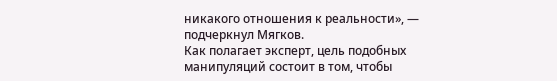никакого отношения к реальности», — подчеркнул Мягков.
Как полагает эксперт, цель подобных манипуляций состоит в том, чтобы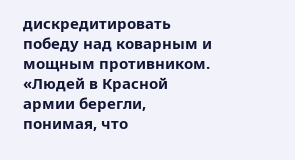дискредитировать победу над коварным и мощным противником.
«Людей в Красной армии берегли, понимая, что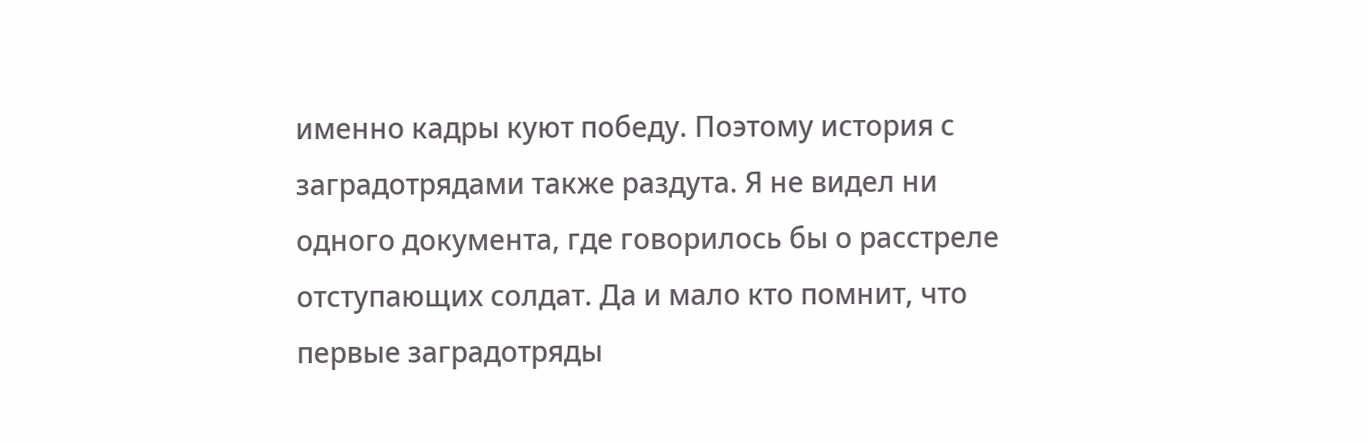именно кадры куют победу. Поэтому история с заградотрядами также раздута. Я не видел ни одного документа, где говорилось бы о расстреле отступающих солдат. Да и мало кто помнит, что первые заградотряды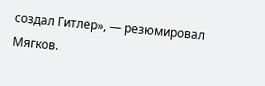создал Гитлер», — резюмировал Мягков.